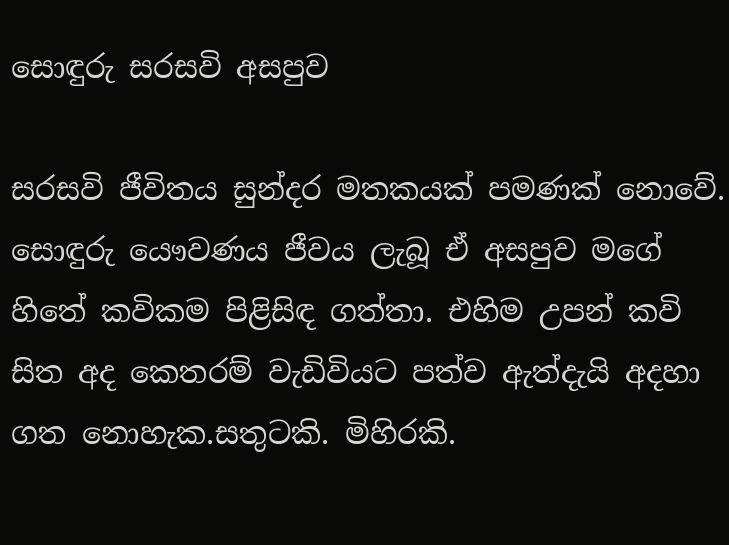සොඳුරු සරසවි අසපුව

සරසවි ජීවිතය සුන්දර මතකයක් පමණක් නොවේ. සොඳුරු යෞවණය ජීවය ලැබූ ඒ අසපුව මගේ හිතේ කවිකම පිළිසිඳ ගත්තා. එහිම උපන් කවි සිත අද කෙතරම් වැඩිවියට පත්ව ඇත්දැයි අදහා ගත නොහැක.සතුටකි. මිහිරකි.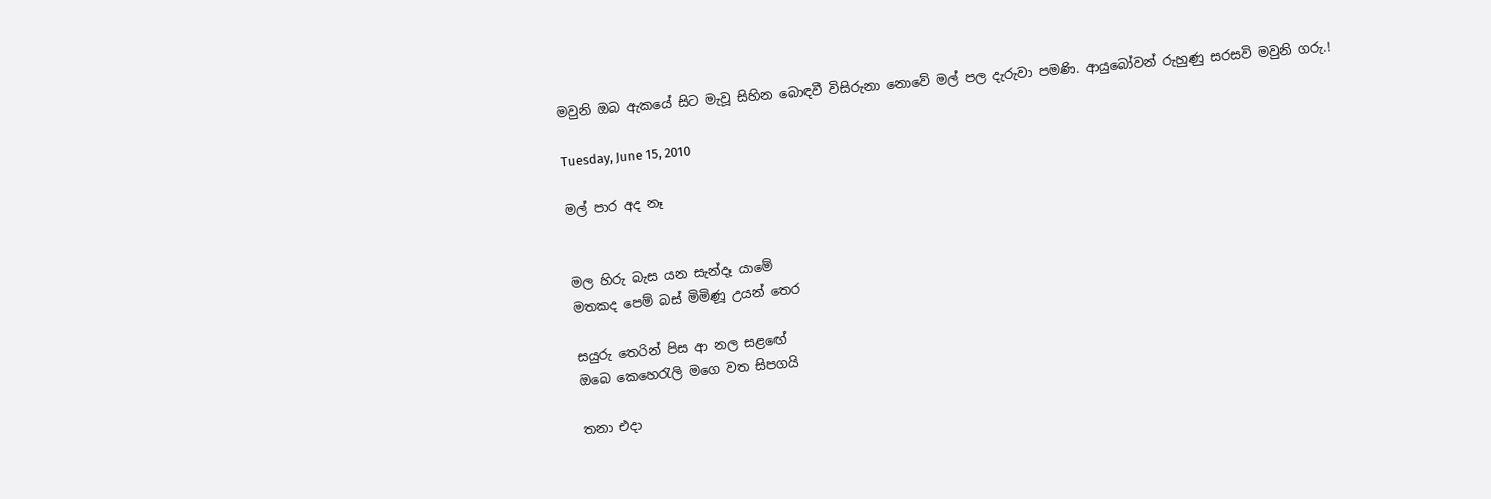මවුනි ඔබ ඇකයේ සිට මැවූ සිහින බොඳවී විසිරුනා නොවේ මල් පල දැරුවා පමණි. ආයුබෝවන් රුහුණු සරසවි මවුනි ගරු.!

Tuesday, June 15, 2010

මල් පාර අද නෑ


මල හිරු බැස යන සැන්දෑ යාමේ
මතකද පෙම් බස් මිමිණූ උයන් තෙර

සයුරු තෙරින් පිස ආ නල සළ‍ඟේ
ඔබෙ කෙහෙරැලි මගෙ වත සිපගයි

තනා එදා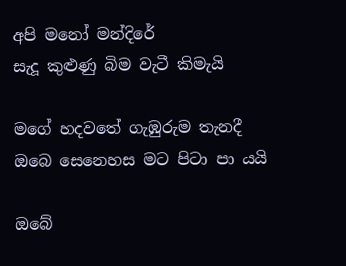අපි මනෝ මන්දිරේ
සැදූ කුළුණු බිම වැටී කිමැයි

මගේ හදවතේ ගැඹුරුම තැනදී
ඔබෙ සෙනෙහස මට පිටා පා යයි

ඔබේ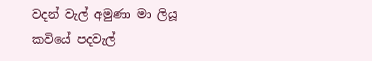වදන් වැල් අමුණා මා ලියූ
කවියේ පදවැල්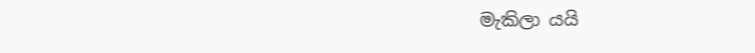මැකිලා යයි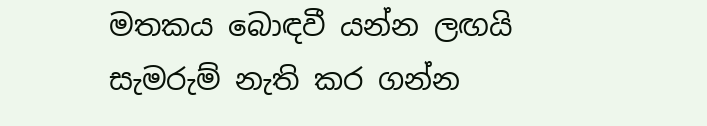මතකය බොඳවී යන්න ලඟයි
සැමරුම් නැති කර ගන්න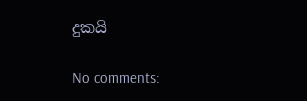දුකයි

No comments: